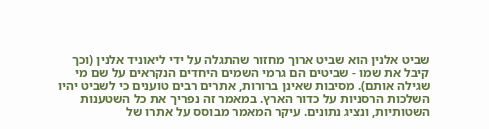שביט אלנין הוא שביט ארוך מחזור שהתגלה על ידי ליאוניד אלנין (וכך קיבל את שמו - שביטים הם גרמי השמים היחדים הנקראים על שם מי שגילה אותם). מסיבות שאינן ברורות, אתרים רבים טוענים כי לשביט יהיו השלכות הרסניות על כדור הארץ. במאמר זה נפריך את כל השטענות השטותיות, ונציג נתונים. עיקר המאמר מבוסס על אתרו של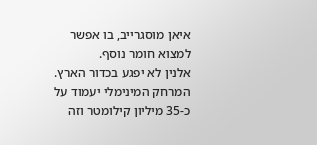איאן מוסגרייב, בו אפשר למצוא חומר נוסף.
אלנין לא יפגע בכדור הארץ. המרחק המינימלי יעמוד על כ-35 מיליון קילומטר וזה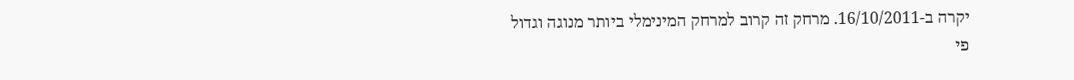יקרה ב-16/10/2011. מרחק זה קרוב למרחק המינימלי ביותר מנוגה וגדול פי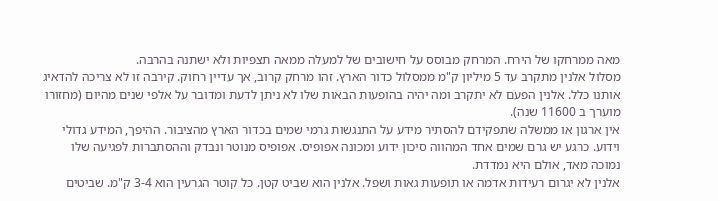מאה ממרחקו של הירח. המרחק מבוסס על חישובים של למעלה ממאה תצפיות ולא ישתנה בהרבה.
מסלול אלנין מתקרב עד 5 מיליון ק"מ ממסלול כדור הארץ. זהו מרחק קרוב, אך עדיין רחוק. קירבה זו לא צריכה להדאיג אותנו כלל. אלנין הפעם לא יתקרב ומה יהיה בהופעות הבאות שלו לא ניתן לדעת ומדובר על אלפי שנים מהיום (מחזורו מוערך ב 11600 שנה).
אין ארגון או ממשלה שתפקידם להסתיר מידע על התנגשות גרמי שמים בכדור הארץ מהציבור. ההיפך, המידע גדולי וידוע. כרגע יש גרם שמים אחד המהווה סיכון ידוע ומכונה אפופיס. אפופיס מנוטר ונבדק וההסתברות לפגיעה שלו נמוכה מאד, אולם היא נמדדת.
אלנין לא יגרום רעידות אדמה או תופעות גאות ושפל. אלנין הוא שביט קטן. כל קוטר הגרעין הוא 3-4 ק"מ. שביטים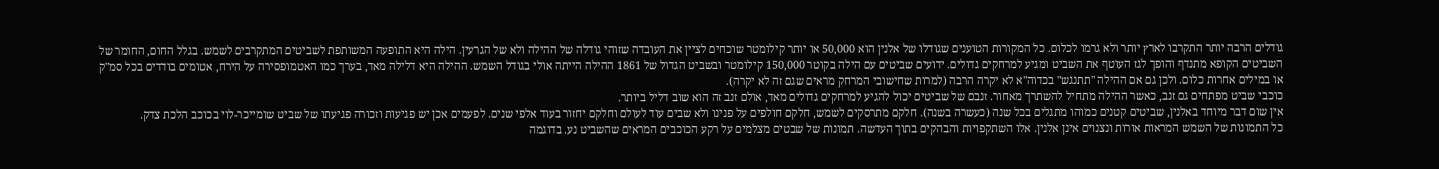גודלים הרבה יותר התקרבו לארץ יותר ולא גרמו לכלום. כל המקורות הטוענים שגודלו של אלנין הוא 50,000 או יותר קילומטר שוכחים לציין את העובדה שזוהי גודלה של ההילה ולא של הגרעין. הילה היא התופעה המשותפת לשביטים המתקרבים לשמש. בגלל החום, החומר של השביטים הקופא מתנדף והופך לגז העוטף את השביט ומגיע למרחקים גדולים. ידועים שביטים עם הילה בקוטר 150,000 קילומטר ובשביט הגדול של 1861 ההילה הייתה אולי בגודל השמש. ההילה היא דלילה מאד, בערך כמו האטמופסירה על הירח, אטומים בודדים בכל סמ"ק או במילים אחרות כלום. ולכן גם אם ההילה "תתנגש" בכדוה"א לא יקרה הרבה (למרות שחישובי המרחק מראים שגם זה לא יקרה).
כוכבי שביט מפתחים גם זנב, כאשר ההילה מתחיל להשתרך מאחור. זנבם של שביטים יכול להגיע למרחקים גדולים מאד, אולם זנב זה הוא שוב דליל ביותר.
אין שום דבר מיוחד באלנין, שביטים קטנים כמוהו מתגלים בכל שנה (כעשרה בשנה). חלקם מתרסקים לשמש, חלקם חולפים על פנינו ולא שבים עוד לעולם וחלקם יחזור בעוד אלפי שנים. לפעמים אכן יש פגיעות וזכורה פגיעתו של שביט שומייכר-לוי בכוכב הלכת צדק.
כל התמונות של השמש המראות אורות ונצנוים אינן אלנין. אלו השתקפויות והבהקים בתוך העדשה. תמונות של שבטים מצלמים על רקע הכוכבים המראים שהשביט נע. בדוגמה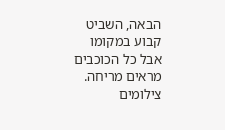הבאה, השביט קבוע במקומו אבל כל הכוכבים מראים מריחה. צילומים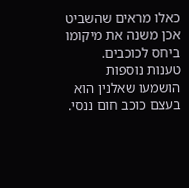כאלו מראים שהשביט אכן משנה את מיקומו ביחס לכוכבים.
טענות נוספות הושמעו שאלנין הוא בעצם כוכב חום ננסי.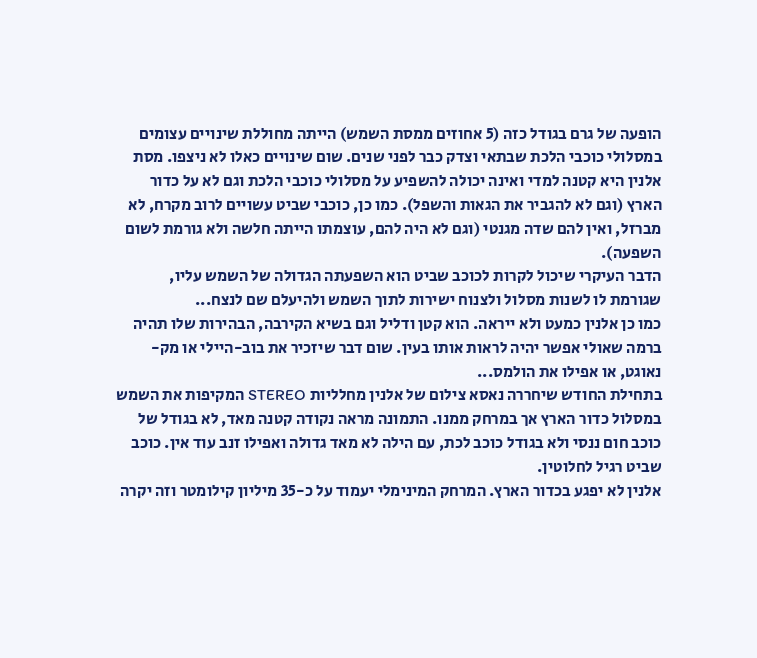הופעה של גרם בגודל כזה (5 אחוזים ממסת השמש) הייתה מחוללת שינויים עצומים במסלולי כוכבי הלכת שבתאי וצדק כבר לפני שנים. שום שינויים כאלו לא ניצפו. מסת אלנין היא קטנה למדי ואינה יכולה להשפיע על מסלולי כוכבי הלכת וגם לא על כדור הארץ (וגם לא להגביר את הגאות והשפל). כמו כן, כוכבי שביט עשויים לרוב מקרח, לא מברזל, ואין להם שדה מגנטי (וגם לא היה להם, עוצמתו הייתה חלשה ולא גורמת לשום השפעה).
הדבר העיקרי שיכול לקרות לכוכב שביט הוא השפעתה הגדולה של השמש עליו, שגורמת לו לשנות מסלול ולצנוח ישירות לתוך השמש ולהיעלם שם לנצח...
כמו כן אלנין כמעט ולא ייראה. הוא קטן ודליל וגם בשיא הקירבה, הבהירות שלו תהיה ברמה שאולי אפשר יהיה לראות אותו בעין. שום דבר שיזכיר את בוב-היילי או מק-נאוגט, או אפילו את הולמס...
בתחילת החודש שיחררה נאסא צילום של אלנין מחלליות STEREO המקיפות את השמש במסלול כדור הארץ אך במרחק ממנו. התמונה מראה נקודה קטנה מאד, לא בגודל של כוכב חום ננסי ולא בגודל כוכב לכת, עם הילה לא מאד גדולה ואפילו זנב עוד אין. כוכב שביט רגיל לחלוטין.
אלנין לא יפגע בכדור הארץ. המרחק המינימלי יעמוד על כ-35 מיליון קילומטר וזה יקרה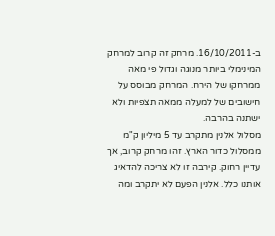ב-16/10/2011. מרחק זה קרוב למרחק המינימלי ביותר מנוגה וגדול פי מאה ממרחקו של הירח. המרחק מבוסס על חישובים של למעלה ממאה תצפיות ולא ישתנה בהרבה.
מסלול אלנין מתקרב עד 5 מיליון ק"מ ממסלול כדור הארץ. זהו מרחק קרוב, אך עדיין רחוק. קירבה זו לא צריכה להדאיג אותנו כלל. אלנין הפעם לא יתקרב ומה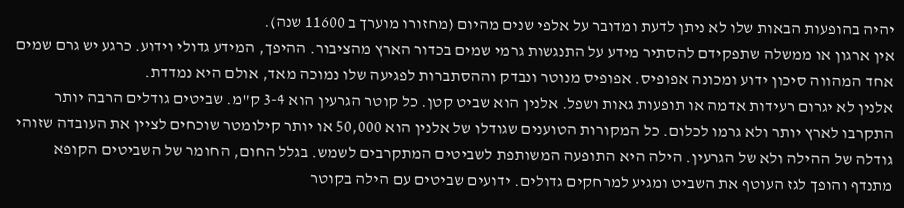יהיה בהופעות הבאות שלו לא ניתן לדעת ומדובר על אלפי שנים מהיום (מחזורו מוערך ב 11600 שנה).
אין ארגון או ממשלה שתפקידם להסתיר מידע על התנגשות גרמי שמים בכדור הארץ מהציבור. ההיפך, המידע גדולי וידוע. כרגע יש גרם שמים אחד המהווה סיכון ידוע ומכונה אפופיס. אפופיס מנוטר ונבדק וההסתברות לפגיעה שלו נמוכה מאד, אולם היא נמדדת.
אלנין לא יגרום רעידות אדמה או תופעות גאות ושפל. אלנין הוא שביט קטן. כל קוטר הגרעין הוא 3-4 ק"מ. שביטים גודלים הרבה יותר התקרבו לארץ יותר ולא גרמו לכלום. כל המקורות הטוענים שגודלו של אלנין הוא 50,000 או יותר קילומטר שוכחים לציין את העובדה שזוהי גודלה של ההילה ולא של הגרעין. הילה היא התופעה המשותפת לשביטים המתקרבים לשמש. בגלל החום, החומר של השביטים הקופא מתנדף והופך לגז העוטף את השביט ומגיע למרחקים גדולים. ידועים שביטים עם הילה בקוטר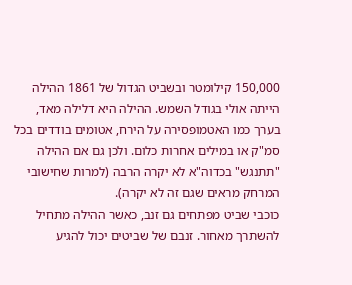150,000 קילומטר ובשביט הגדול של 1861 ההילה הייתה אולי בגודל השמש. ההילה היא דלילה מאד, בערך כמו האטמופסירה על הירח, אטומים בודדים בכל סמ"ק או במילים אחרות כלום. ולכן גם אם ההילה "תתנגש" בכדוה"א לא יקרה הרבה (למרות שחישובי המרחק מראים שגם זה לא יקרה).
כוכבי שביט מפתחים גם זנב, כאשר ההילה מתחיל להשתרך מאחור. זנבם של שביטים יכול להגיע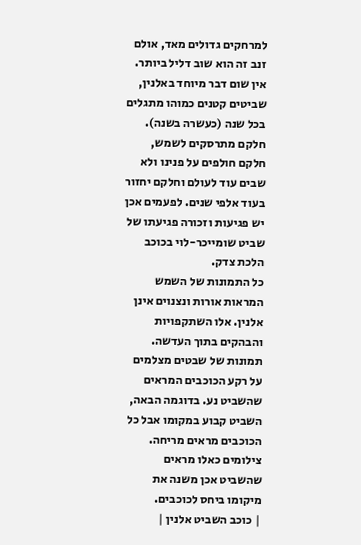למרחקים גדולים מאד, אולם זנב זה הוא שוב דליל ביותר.
אין שום דבר מיוחד באלנין, שביטים קטנים כמוהו מתגלים בכל שנה (כעשרה בשנה). חלקם מתרסקים לשמש, חלקם חולפים על פנינו ולא שבים עוד לעולם וחלקם יחזור בעוד אלפי שנים. לפעמים אכן יש פגיעות וזכורה פגיעתו של שביט שומייכר-לוי בכוכב הלכת צדק.
כל התמונות של השמש המראות אורות ונצנוים אינן אלנין. אלו השתקפויות והבהקים בתוך העדשה. תמונות של שבטים מצלמים על רקע הכוכבים המראים שהשביט נע. בדוגמה הבאה, השביט קבוע במקומו אבל כל הכוכבים מראים מריחה. צילומים כאלו מראים שהשביט אכן משנה את מיקומו ביחס לכוכבים.
| כוכב השביט אלנין |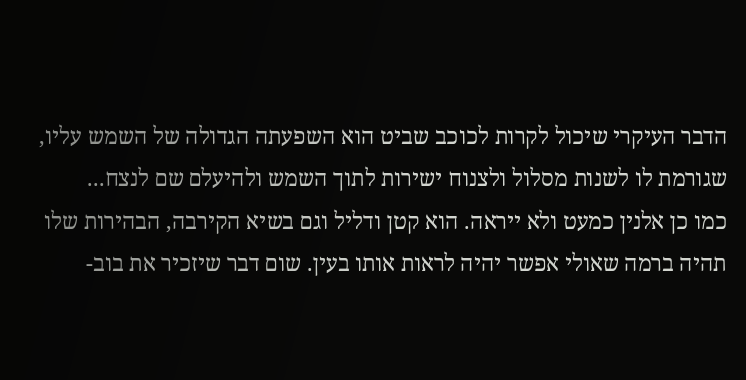הדבר העיקרי שיכול לקרות לכוכב שביט הוא השפעתה הגדולה של השמש עליו, שגורמת לו לשנות מסלול ולצנוח ישירות לתוך השמש ולהיעלם שם לנצח...
כמו כן אלנין כמעט ולא ייראה. הוא קטן ודליל וגם בשיא הקירבה, הבהירות שלו תהיה ברמה שאולי אפשר יהיה לראות אותו בעין. שום דבר שיזכיר את בוב-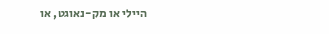היילי או מק-נאוגט, או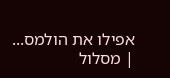אפילו את הולמס...
| מסלול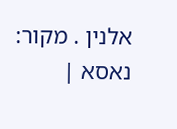אלנין . מקור: נאסא |